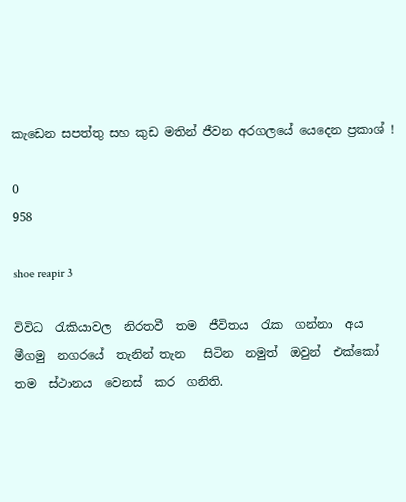කැඩෙන සපත්තු සහ කුඩ මතින් ජීවන අරගලයේ යෙදෙන ප්‍රකාශ් !

0
958

shoe reapir 3

විවිධ  රැකියාවල  නිරතවී  තම  ජීවිතය  රැක  ගන්නා  අය  මීගමු  නගරයේ  තැනින් තැන   සිටින  නමුත්  ඔවුන්  එක්කෝ  තම  ස්ථානය  වෙනස්  කර  ගනිති.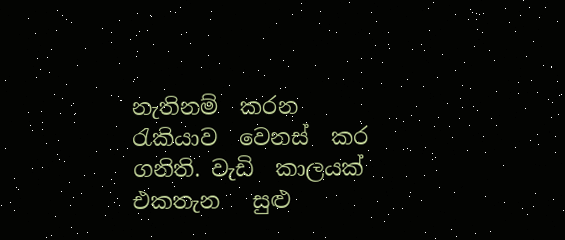නැතිනම්  කරන  රැකියාව  වෙනස්  කර ගනිති. වැඩි  කාලයක්  එකතැන   සුළු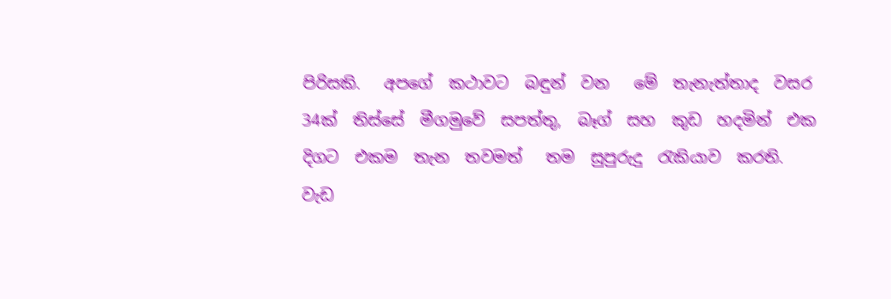පිරිසකි.   අපගේ  කථාවට  බඳුන්  වන   මේ  තැනැත්තාද  වසර  34ක්  තිස්සේ  මීගමුවේ  සපත්තු,  බෑග්  සහ  කුඩ  හදමින්  එක  දිගට  එකම  තැන  තවමත්   තම  සුපුරුදු  රැකියාව  කරති.   වැඩ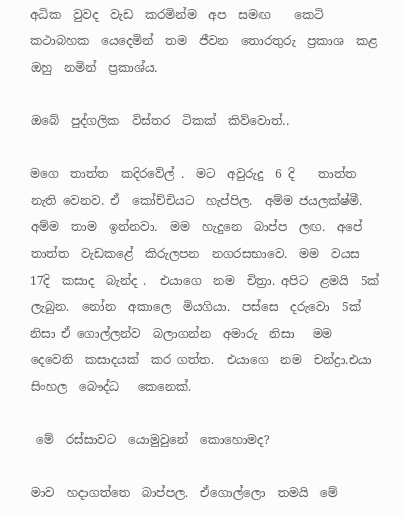අධික  වුවද  වැඩ  කරමින්ම  අප  සමඟ    කෙටි  කථාබහක  යෙදෙමින්  තම  ජීවන  තොරතුරු  ප්‍රකාශ  කළ  ඔහු  නමින්  ප්‍රකාශ්ය.

ඔබේ  පුද්ගලික  විස්තර  ටිකක්  කිව්වොත්..

මගෙ  තාත්ත  කදිරවේල් .  මට  අවුරුදු  6 දි    තාත්ත  නැති වෙනව. ඒ  කෝච්චියට  හැප්පිල.  අම්ම ජයලක්ෂ්මී.  අම්ම  තාම  ඉන්නවා.  මම  හැදුනෙ  බාප්ප  ලඟ.  අපේ  තාත්ත  වැඩකළේ  කිරුලපන  නගරසභාවෙ.  මම  වයස  17දි  කසාද  බැන්ද .  එයාගෙ  නම  චිත්‍රා. අපිට  ළමයි  5ක්  ලැබුන.  නෝන  අකාලෙ  මියගියා.  පස්සෙ  දරුවො  5ක්  නිසා ඒ ගොල්ලන්ව  බලාගන්න  අමාරු  නිසා   මම  දෙවෙනි  කසාදයක්  කර ගත්ත.  එයාගෙ  නම  චන්ද්‍රා.එයා  සිංහල  බෞද්ධ   කෙනෙක්.

 මේ  රස්සාවට  යොමුවුනේ  කොහොමද?

මාව  හදාගත්තෙ  බාප්පල.  ඒගොල්ලො  තමයි  මේ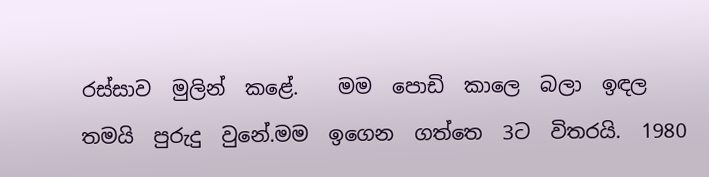රස්සාව  මුලින්  කළේ.    මම  පොඩි  කාලෙ  බලා  ඉඳල  තමයි  පුරුදු  වුනේ.මම  ඉගෙන  ගත්තෙ  3ට  විතරයි.  1980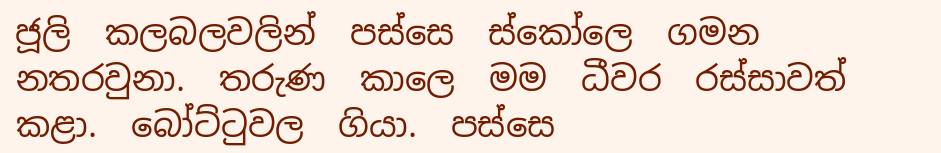ජූලි  කලබලවලින්  පස්සෙ  ස්කෝලෙ  ගමන  නතරවුනා.  තරුණ  කාලෙ  මම  ධීවර  රස්සාවත්  කළා.  බෝට්ටුවල  ගියා.  පස්සෙ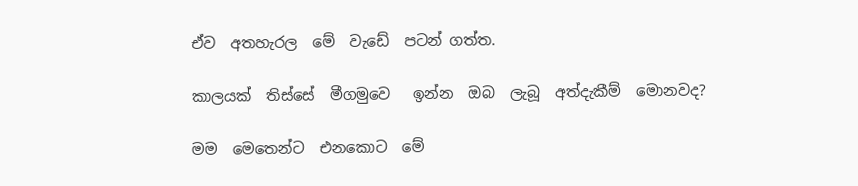ඒව  අතහැරල  මේ  වැඩේ  පටන් ගත්ත.

කාලයක්  තිස්සේ ‍ මීගමුවෙ   ඉන්න  ඔබ  ලැබූ  අත්දැකීම්  මොනවද?

මම  මෙතෙන්ට  එනකොට  මේ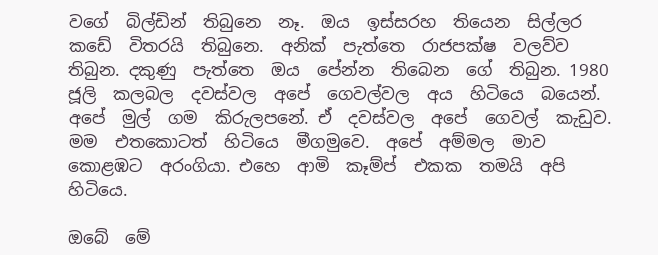වගේ  බිල්ඩින්  තිබුනෙ  නෑ.  ඔය  ඉස්සරහ  තියෙන  සිල්ලර  කඩේ  විතරයි  තිබුනෙ.  අනික්  පැත්තෙ  රාජපක්ෂ  වලව්ව  තිබුන. දකුණු  පැත්තෙ  ඔය  පේන්න  තිබෙන  ගේ  තිබුන. 1980  ජූලි  කලබල  දවස්වල  අපේ  ගෙවල්වල  අය  හිටියෙ  බයෙන්.  අපේ  මුල්  ගම  කිරුලපනේ. ඒ  දවස්වල  අපේ  ගෙවල්  කැඩුව.  මම  එතකොටත්  හිටියෙ  මීගමුවෙ.  අපේ  අම්මල  මාව  කොළඹට  අරංගියා. එහෙ  ආමි  කෑම්ප්  එකක  තමයි  අපි  හිටියෙ.

ඔබේ  මේ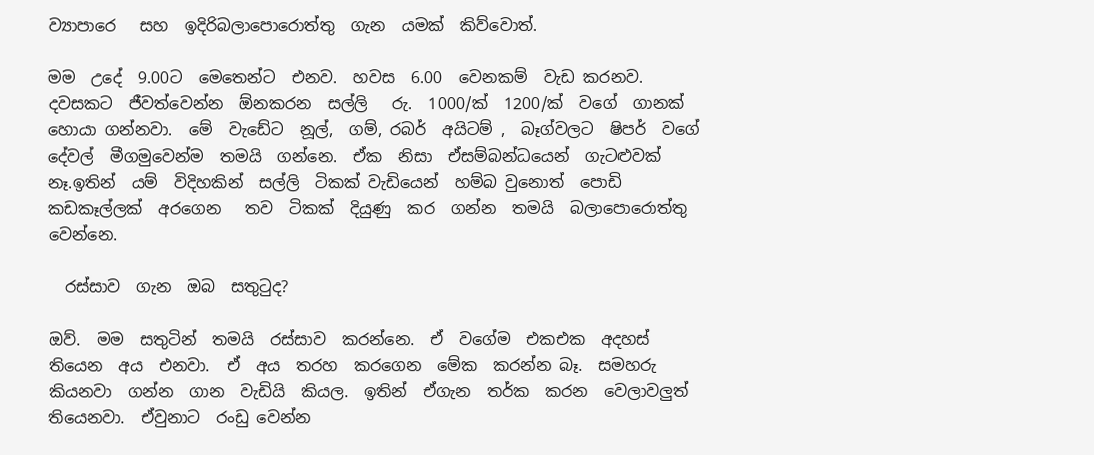ව්‍යාපාරෙ   සහ  ඉදිරිබලාපොරොත්තු  ගැන  යමක්  කිව්වොත්.

මම  උදේ  9.00ට  මෙතෙන්ට  එනව.  හවස  6.00  වෙනකම්  වැඩ කරනව.  දවසකට  ජීවත්වෙන්න  ඕනකරන  සල්ලි   රු.  1000/ක්  1200/ක්  වගේ  ගානක්  හොයා ගන්නවා.  මේ  වැඩේට  නූල්,  ගම්, රබර්  අයිටම් ,  බෑග්වලට  ෂිපර්  වගේ  දේවල්  මීගමුවෙන්ම  තමයි  ගන්නෙ.  ඒක  නිසා  ඒසම්බන්ධයෙන්  ගැටළුවක්  නෑ.ඉතින්  යම්  විදිහකින්  සල්ලි  ටිකක් වැඩියෙන්  හම්බ වුනොත්  පොඩි  කඩකෑල්ලක්  අරගෙන   තව  ටිකක්  දියුණු  කර  ගන්න  තමයි  බලාපොරොත්තු  වෙන්නෙ.

  රස්සාව  ගැන  ඔබ  සතුටුද?

ඔව්.  මම  සතුටින්  තමයි  රස්සාව  කරන්නෙ.  ඒ  වගේම  එකඑක  අදහස්  තියෙන  අය  එනවා.  ඒ  අය  තරහ  කරගෙන  මේක  කරන්න බෑ.  සමහරු  කියනවා  ගන්න  ගාන  වැඩියි  කියල.  ඉතින්  ඒගැන  තර්ක  කරන  වෙලාවලුත්  තියෙනවා.  ඒවුනාට  රංඩු වෙන්න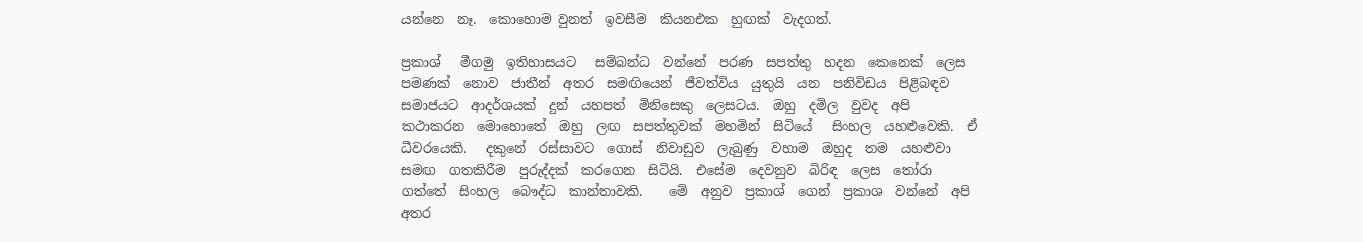යන්නෙ  නෑ.  කොහොම වුනත්  ඉවසීම  කියනඑක  හුඟක්  වැදගත්.

ප්‍රකාශ්   මීගමු  ඉතිහාසයට   සම්බන්ධ  වන්නේ  පරණ  සපත්තු  හදන  කෙනෙක්  ලෙස  පමණක්  නොව  ජාතීන්  අතර  සමඟියෙන්  ජීවත්විය  යුතුයි  යන  පනිවිඩය  පිළිබඳව  සමාජයට  ආදර්ශයක්  දුන්  යහපත්  මිනිසෙකු  ලෙසටය.  ඔහු  දමිල  වුවද  අපි  කථාකරන  මොහොතේ  ඔහු  ලඟ  සපත්තුවක්  මහමින්  සිටියේ   සිංහල  යහළුවෙකි.  ඒ  ධීවරයෙකි.   දකුනේ  රස්සාවට  ගොස්  නිවාඩුව  ලැබුණු  වහාම  ඔහුද  තම  යහළුවා  සමඟ  ගතකිරීම  පුරුද්දක්  කරගෙන  සිටියි.  එසේම  දෙවනුව  බිරිඳ  ලෙස  තෝරා  ගත්තේ  සිංහල  බෞද්ධ  කාන්තාවකි.    මේ  අනුව  ප්‍රකාශ්  ගෙන්  ප්‍රකාශ  වන්නේ  අපි  අතර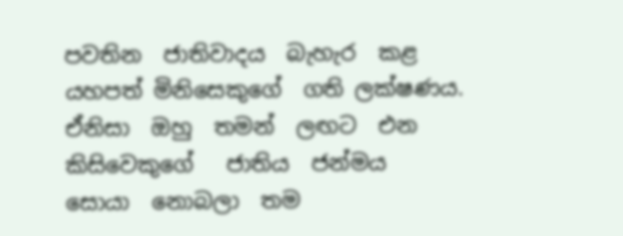පවතින  ජාතිවාදය  බැහැර  කළ  යහපත් මිනිසෙකුගේ  ගති ලක්ෂණය. ඒනිසා  ඔහු  තමන්  ලඟට  එන  කිසිවෙකුගේ   ජාතිය  ජන්මය  සොයා  නොබලා  තම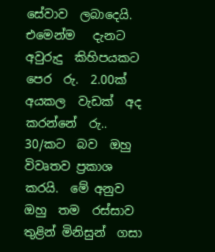සේවාව  ලබාදෙයි. එමෙන්ම   දැනට  අවුරුදු  කිහිපයකට  පෙර  රු.  2.00ක්  අයකල  වැඩක්  අද කරන්නේ  රු..  30/කට  බව  ඔහු  විවෘතව ප්‍රකාශ  කරයි.  මේ අනුව  ඔහු  තම  රස්සාව  තුළින් මිනිසුන්  ගසා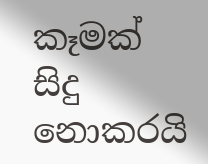කෑමක්  සිදු  නොකරයි